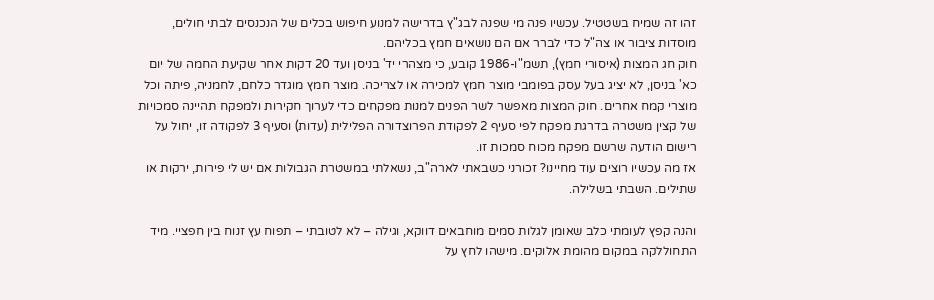זהו זה שמיח בשטטיל. עכשיו פנה מי שפנה לבג"ץ בדרישה למנוע חיפוש בכלים של הנכנסים לבתי חולים, מוסדות ציבור או צה"ל כדי לברר אם הם נושאים חמץ בכליהם.
חוק חג המצות (איסורי חמץ), תשמ"ו-1986 קובע, כי מצהרי יד' בניסן ועד 20 דקות אחר שקיעת החמה של יום כא' בניסן, לא יציג בעל עסק בפומבי מוצר חמץ למכירה או לצריכה. מוצר חמץ מוגדר כלחם, לחמניה, פיתה וכל מוצרי קמח אחרים. חוק המצות מאפשר לשר הפנים למנות מפקחים כדי לערוך חקירות ולמפקח תהיינה סמכויות של קצין משטרה בדרגת מפקח לפי סעיף 2 לפקודת הפרוצדורה הפלילית (עדות) וסעיף 3 לפקודה זו, יחול על רישום הודעה שרשם מפקח מכוח סמכות זו.
אז מה עכשיו רוצים עוד מחיינו? זכורני כשבאתי לארה"ב, נשאלתי במשטרת הגבולות אם יש לי פירות, ירקות או שתילים. השבתי בשלילה.

והנה קפץ לעומתי כלב שאומן לגלות סמים מוחבאים דווקא, וגילה – לא לטובתי – תפוח עץ זנוח בין חפציי. מיד התחוללקה במקום מהומת אלוקים. מישהו לחץ על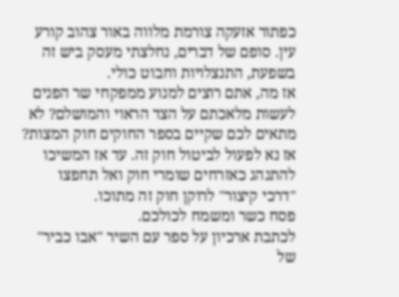כפתור אזעקה צורמת מלווה באור צהוב קורע עין. סופם של דברים, נחלצתי מעסק ביש זה בשפעת, התנצלויות וחבוט כולי.
אז מה, אתם רוצים למנוע ממפקחי שר הפנים לעשות מלאכתם על הצד הראוי והמושלם? לא מתאים לכם שקיים בספר החוקים חוק המצות? אז נא לפעול לביטול חוק זה. עד אז המשיכו להתנהג כאזרחים שומרי חוק ואל תחפצו "דרכי קיצור" לרוקן חוק זה מתוכו.
פסח כשר ומשמח לכולכם.
לכתבת ארכיון על ספר עם השיר "אבו כביר" של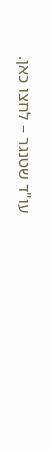עו"ד שטנגר – לחצו כאן.